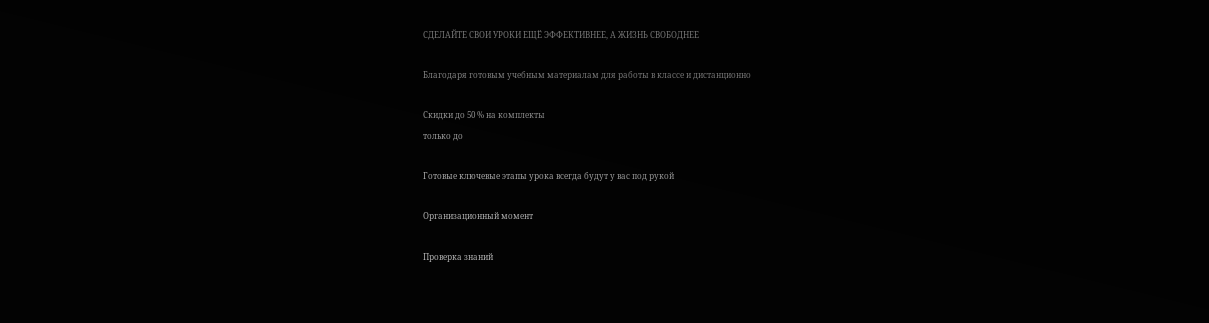СДЕЛАЙТЕ СВОИ УРОКИ ЕЩЁ ЭФФЕКТИВНЕЕ, А ЖИЗНЬ СВОБОДНЕЕ

Благодаря готовым учебным материалам для работы в классе и дистанционно

Скидки до 50 % на комплекты
только до

Готовые ключевые этапы урока всегда будут у вас под рукой

Организационный момент

Проверка знаний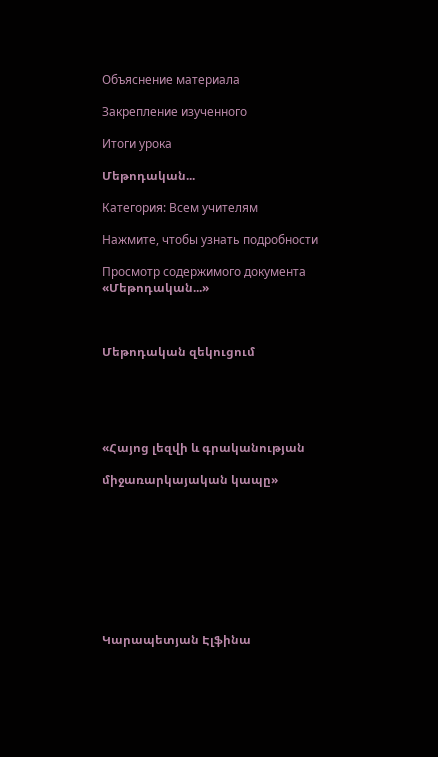Объяснение материала

Закрепление изученного

Итоги урока

Մեթոդական...

Категория: Всем учителям

Нажмите, чтобы узнать подробности

Просмотр содержимого документа
«Մեթոդական...»



Մեթոդական զեկուցում





«Հայոց լեզվի և գրականության

միջառարկայական կապը»









Կարապետյան Էլֆինա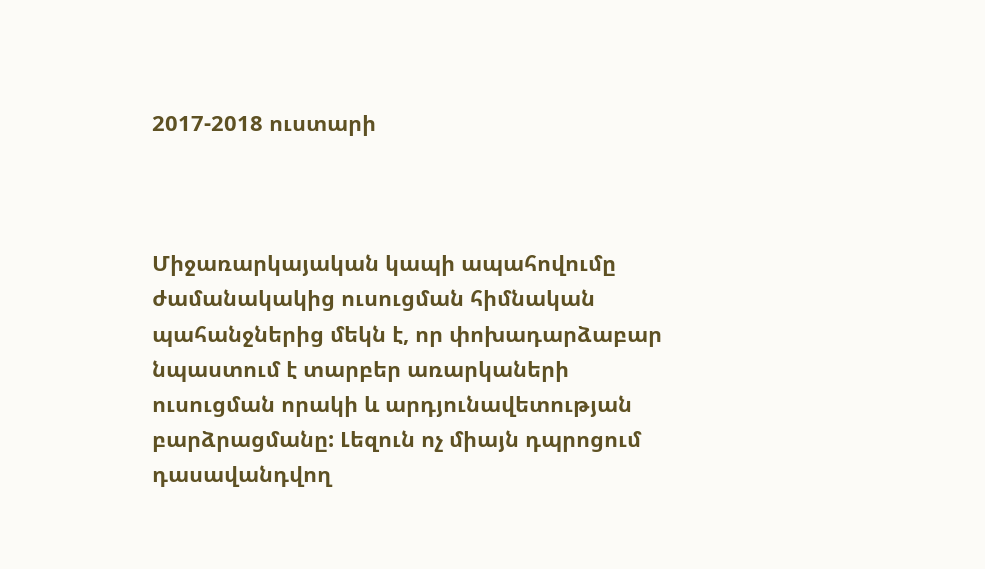2017-2018 ուստարի



Միջառարկայական կապի ապահովումը ժամանակակից ուսուցման հիմնական պահանջներից մեկն է, որ փոխադարձաբար նպաստում է տարբեր առարկաների ուսուցման որակի և արդյունավետության բարձրացմանը: Լեզուն ոչ միայն դպրոցում դասավանդվող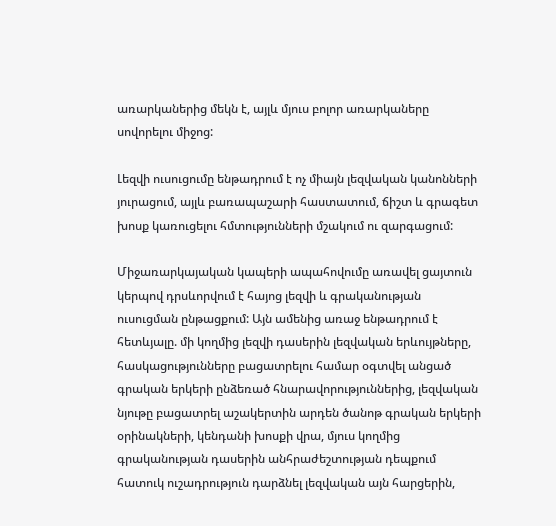առարկաներից մեկն է, այլև մյուս բոլոր առարկաները սովորելու միջոց:

Լեզվի ուսուցումը ենթադրում է ոչ միայն լեզվական կանոնների յուրացում, այլև բառապաշարի հաստատում, ճիշտ և գրագետ խոսք կառուցելու հմտությունների մշակում ու զարգացում:

Միջառարկայական կապերի ապահովումը առավել ցայտուն կերպով դրսևորվում է հայոց լեզվի և գրականության ուսուցման ընթացքում: Այն ամենից առաջ ենթադրում է հետևյալը. մի կողմից լեզվի դասերին լեզվական երևույթները, հասկացությունները բացատրելու համար օգտվել անցած գրական երկերի ընձեռած հնարավորություններից, լեզվական նյութը բացատրել աշակերտին արդեն ծանոթ գրական երկերի օրինակների, կենդանի խոսքի վրա, մյուս կողմից գրականության դասերին անհրաժեշտության դեպքում հատուկ ուշադրություն դարձնել լեզվական այն հարցերին,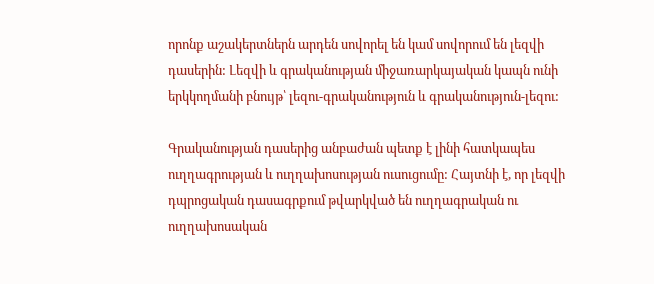որոնք աշակերտներն արդեն սովորել են կամ սովորում են լեզվի դասերին: Լեզվի և գրականության միջառարկայական կապն ունի երկկողմանի բնույթ՝ լեզու-գրականություն և գրականություն-լեզու:

Գրականության դասերից անբաժան պետք է լինի հատկապես ուղղագրության և ուղղախոսության ուսուցումը: Հայտնի է, որ լեզվի դպրոցական դասագրքում թվարկված են ուղղագրական ու ուղղախոսական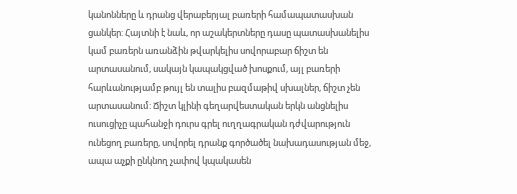կանոնները և դրանց վերաբերյալ բառերի համապատասխան ցանկեր: Հայտնի է նաև, որ աշակերտները դասը պատասխանելիս կամ բառերն առանձին թվարկելիս սովորաբար ճիշտ են արտասանում, սակայն կապակցված խոսքում, այլ բառերի հարևանությամբ թույլ են տալիս բազմաթիվ սխալներ, ճիշտ չեն արտասանում: Ճիշտ կլինի գեղարվեստական երկն անցնելիս ուսուցիչը պահանջի դուրս գրել ուղղագրական դժվարություն ունեցող բառերը, սովորել դրանք գործածել նախադասության մեջ, ապա աչքի ընկնող չափով կպակասեն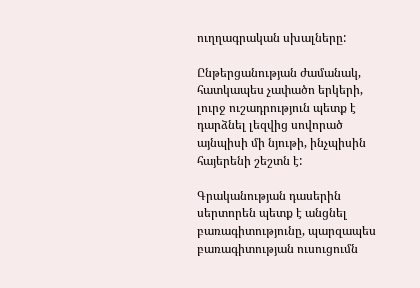ուղղագրական սխալները:

Ընթերցանության ժամանակ, հատկապես չափածո երկերի, լուրջ ուշադրություն պետք է դարձնել լեզվից սովորած այնպիսի մի նյութի, ինչպիսին հայերենի շեշտն է:

Գրականության դասերին սերտորեն պետք է անցնել բառագիտությունը, պարզապես բառագիտության ուսուցումն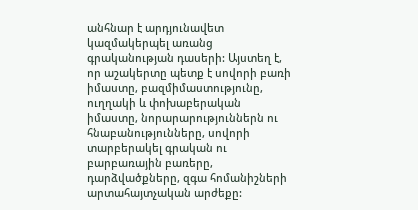անհնար է արդյունավետ կազմակերպել առանց գրականության դասերի: Այստեղ է, որ աշակերտը պետք է սովորի բառի իմաստը, բազմիմաստությունը, ուղղակի և փոխաբերական իմաստը, նորարարություններն ու հնաբանությունները, սովորի տարբերակել գրական ու բարբառային բառերը, դարձվածքները, զգա հոմանիշների արտահայտչական արժեքը: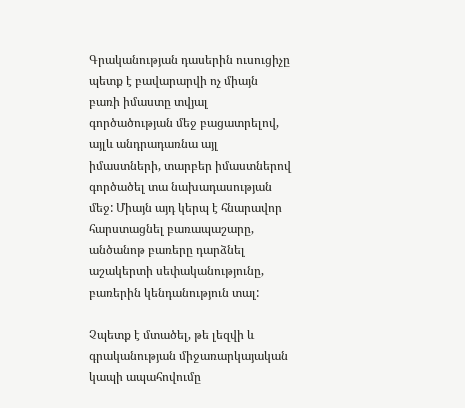Գրականության դասերին ուսուցիչը պետք է բավարարվի ոչ միայն բառի իմաստը տվյալ գործածության մեջ բացատրելով, այլև անդրադառնա այլ իմաստների, տարբեր իմաստներով գործածել տա նախադասության մեջ: Միայն այդ կերպ է հնարավոր հարստացնել բառապաշարը, անծանոթ բառերը դարձնել աշակերտի սեփականությունը, բառերին կենդանություն տալ:

Չպետք է մտածել, թե լեզվի և գրականության միջառարկայական կապի ապահովումը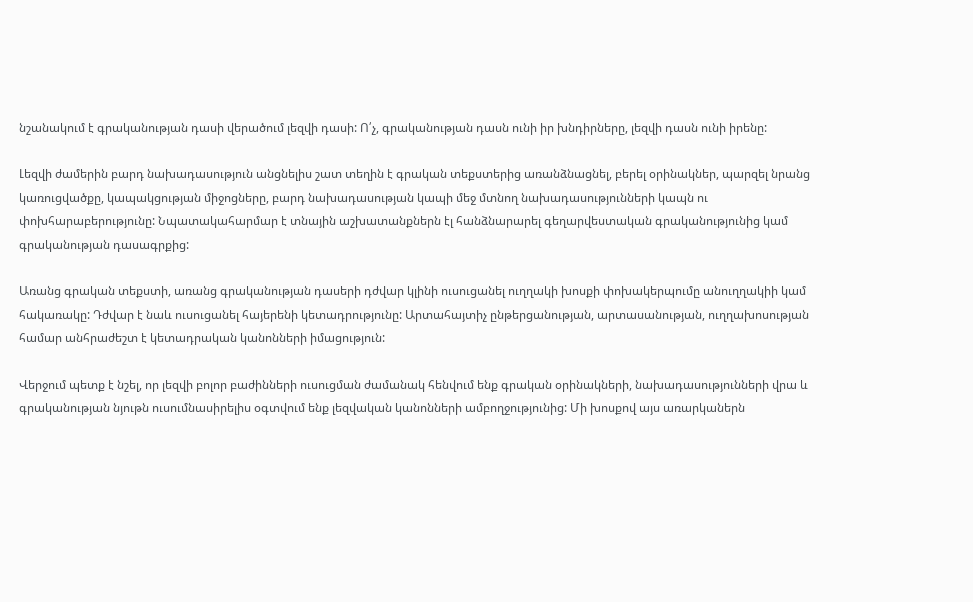նշանակում է գրականության դասի վերածում լեզվի դասի: Ո՛չ, գրականության դասն ունի իր խնդիրները, լեզվի դասն ունի իրենը:

Լեզվի ժամերին բարդ նախադասություն անցնելիս շատ տեղին է գրական տեքստերից առանձնացնել, բերել օրինակներ, պարզել նրանց կառուցվածքը, կապակցության միջոցները, բարդ նախադասության կապի մեջ մտնող նախադասությունների կապն ու փոխհարաբերությունը: Նպատակահարմար է տնային աշխատանքներն էլ հանձնարարել գեղարվեստական գրականությունից կամ գրականության դասագրքից:

Առանց գրական տեքստի, առանց գրականության դասերի դժվար կլինի ուսուցանել ուղղակի խոսքի փոխակերպումը անուղղակիի կամ հակառակը: Դժվար է նաև ուսուցանել հայերենի կետադրությունը: Արտահայտիչ ընթերցանության, արտասանության, ուղղախոսության համար անհրաժեշտ է կետադրական կանոնների իմացություն:

Վերջում պետք է նշել, որ լեզվի բոլոր բաժինների ուսուցման ժամանակ հենվում ենք գրական օրինակների, նախադասությունների վրա և գրականության նյութն ուսումնասիրելիս օգտվում ենք լեզվական կանոնների ամբողջությունից: Մի խոսքով այս առարկաներն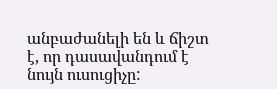անբաժանելի են և ճիշտ է, որ դասավանդում է նույն ուսուցիչը: